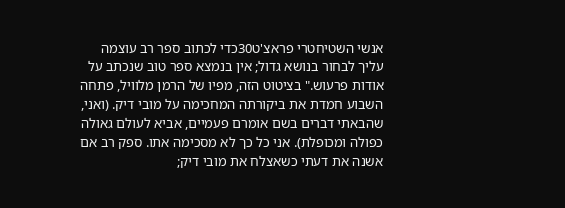אנשי השטיחטרי פראצ'ט30כדי לכתוב ספר רב עוצמה עליך לבחור בנושא גדול; אין בנמצא ספר טוב שנכתב על אודות פרעוש." בציטוט הזה, מפיו של הרמן מלוויל, פתחה השבוע חמדת את ביקורתה המחכימה על מובי דיק. (ואני, שהבאתי דברים בשם אומרם פעמיים, אביא לעולם גאולה כפולה ומכופלת). אני כל כך לא מסכימה אתו. ספק רב אם אשנה את דעתי כשאצלח את מובי דיק;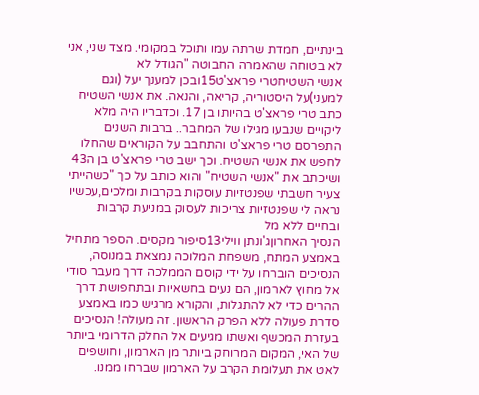בינתיים, חמדת שרתה עמו ותוכל במקומי. מצד שני, אני לא בטוחה שהאמרה החבוטה "הגודל לא
אנשי השטיחטרי פראצ'ט15ובכן למענך יעל (וגם למעני)על היסטוריה, קריאה, והנאה. את אנשי השטיח כתב טרי פראצ'ט בהיותו בן 17. וכדבריו היה מלא ליקויים שנבעו מגילו של המחבר.. ברבות השנים התפרסם טרי פראצ'ט והתחבב על הקוראים שהחלו לחפש את אנשי השטיח. וכך ישב טרי פראצ'ט בן ה43 ושיכתב את "אנשי השטיח" והוא כותב על כך "כשהייתי צעיר חשבתי שפנטזיות עוסקות בקרבות ומלכים,עכשיו נראה לי שפנטזיות צריכות לעסוק במניעת קרבות ובחיים ללא מל
הנסיך האחרוןג'ונתן ווילי13סיפור מקסים. הספר מתחיל באמצע המתח, משפחת המלוכה נמצאת במנוסה, הנסיכים הוברחו על ידי קוסם הממלכה דרך מעבר סודי אל מחוץ לארמון, הם נעים בחשאיות ובתחפושת דרך ההרים כדי לא להתגלות, והקורא מרגיש כמו באמצע סדרת פעולה ללא הפרק הראשון. זה מעולה! הנסיכים בעזרת המכשף ואשתו מגיעים אל החלק הדרומי ביותר של האי, המקום המרוחק ביותר מן הארמון, וחושפים לאט את תעלומת הקרב על הארמון שברחו ממנו.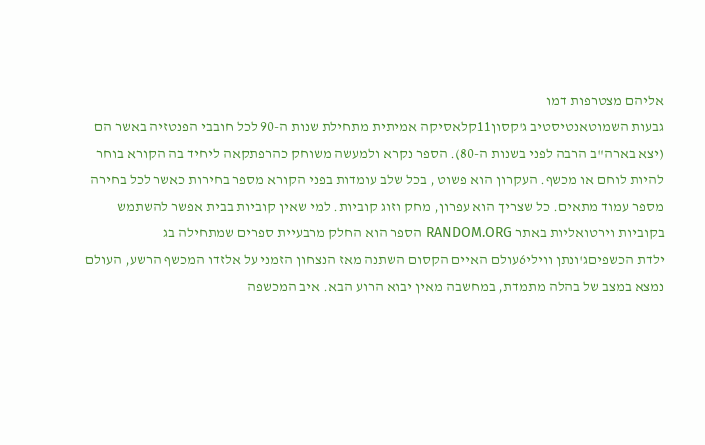אליהם מצטרפות דמו
גבעות השמוטאנטיסטיב ג'קסון11קלאסיקה אמיתית מתחילת שנות ה-90 לכל חובבי הפנטזיה באשר הם (יצא בארה"ב הרבה לפני בשנות ה-80). הספר נקרא ולמעשה משוחק כהרפתקאה ליחיד בה הקורא בוחר להיות לוחם או מכשף. העקרון הוא פשוט , בכל שלב עומדות בפני הקורא מספר בחירות כאשר לכל בחירה מספר עמוד מתאים. כל שצריך הוא עפרון, מחק וזוג קוביות. למי שאין קוביות בבית אפשר להשתמש בקוביות וירטואליות באתר RANDOM.ORG הספר הוא החלק מרבעיית ספרים שמתחילה בג
ילדת הכשפיםג'ונתן ווילי6עולם האיים הקסום השתנה מאז הנצחון הזמני על אלזדו המכשף הרשע, העולם נמצא במצב של בהלה מתמדת, במחשבה מאין יבוא הרוע הבא. איב המכשפה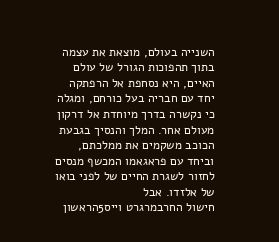השנייה בעולם, מוצאת את עצמה בתוך תהפוכות הגורל של עולם האיים, היא נסחפת אל הרפתקה יחד עם חבריה בעל כורחם, ומגלה כי נקשרה בדרך מיוחדת אל דרקון מעולם אחר. המלך והנסיך בגבעת הכוכב משקמים את ממלכתם, וביחד עם פראגאמו המכשף מנסים לחזור לשגרת החיים של לפני בואו של אלזדו. אבל
חישול החרבמרגרט וייס5הראשון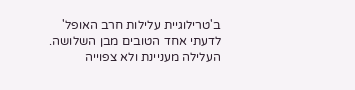ב'טרילוגיית עלילות חרב האופל' לדעתי אחד הטובים מבן השלושה. העלילה מעניינת ולא צפוייה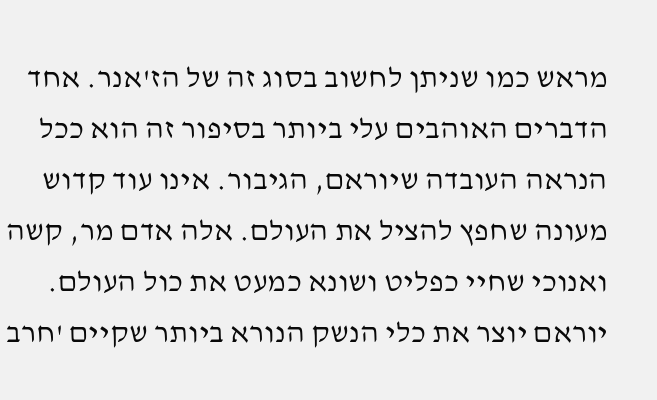מראש כמו שניתן לחשוב בסוג זה של הז'אנר. אחד הדברים האוהבים עלי ביותר בסיפור זה הוא ככל הנראה העובדה שיוראם, הגיבור. אינו עוד קדוש מעונה שחפץ להציל את העולם. אלה אדם מר, קשה ואנוכי שחיי כפליט ושונא כמעט את כול העולם. יוראם יוצר את כלי הנשק הנורא ביותר שקיים 'חרב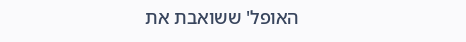האופל' ששואבת את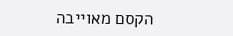הקסם מאוייבה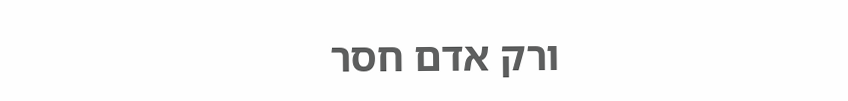ורק אדם חסר